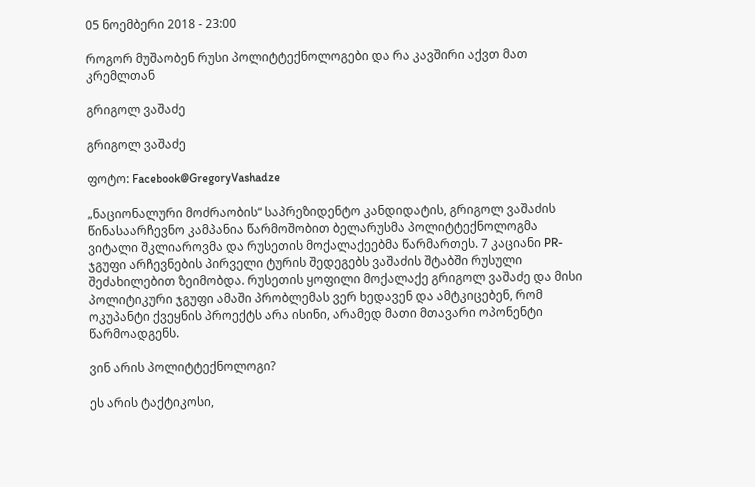05 ნოემბერი 2018 - 23:00

როგორ მუშაობენ რუსი პოლიტტექნოლოგები და რა კავშირი აქვთ მათ კრემლთან

გრიგოლ ვაშაძე

გრიგოლ ვაშაძე

ფოტო: Facebook@GregoryVashadze

„ნაციონალური მოძრაობის“ საპრეზიდენტო კანდიდატის, გრიგოლ ვაშაძის წინასაარჩევნო კამპანია წარმოშობით ბელარუსმა პოლიტტექნოლოგმა ვიტალი შკლიაროვმა და რუსეთის მოქალაქეებმა წარმართეს. 7 კაციანი PR-ჯგუფი არჩევნების პირველი ტურის შედეგებს ვაშაძის შტაბში რუსული შეძახილებით ზეიმობდა. რუსეთის ყოფილი მოქალაქე გრიგოლ ვაშაძე და მისი პოლიტიკური ჯგუფი ამაში პრობლემას ვერ ხედავენ და ამტკიცებენ, რომ ოკუპანტი ქვეყნის პროექტს არა ისინი, არამედ მათი მთავარი ოპონენტი წარმოადგენს.

ვინ არის პოლიტტექნოლოგი?

ეს არის ტაქტიკოსი,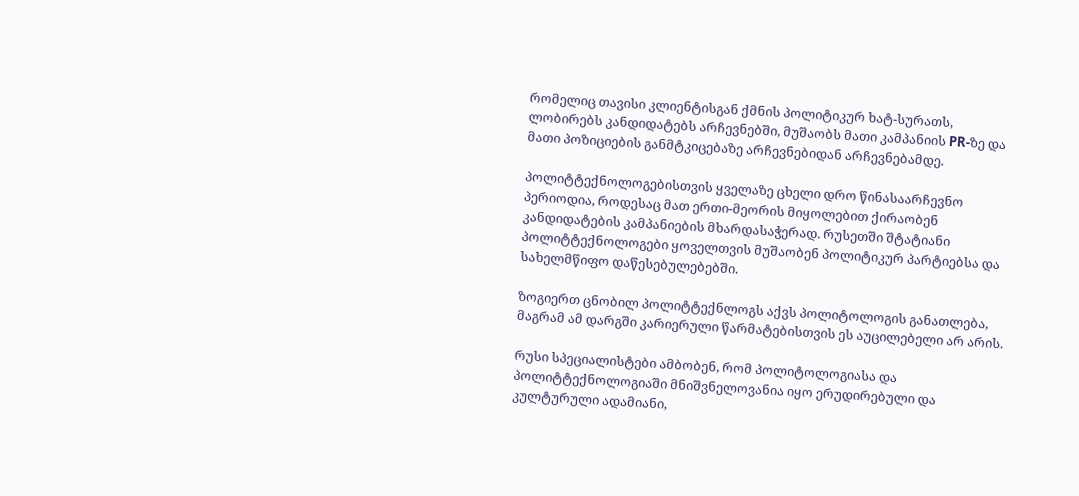რომელიც თავისი კლიენტისგან ქმნის პოლიტიკურ ხატ-სურათს, ლობირებს კანდიდატებს არჩევნებში, მუშაობს მათი კამპანიის PR-ზე და მათი პოზიციების განმტკიცებაზე არჩევნებიდან არჩევნებამდე.

პოლიტტექნოლოგებისთვის ყველაზე ცხელი დრო წინასაარჩევნო პერიოდია, როდესაც მათ ერთი-მეორის მიყოლებით ქირაობენ კანდიდატების კამპანიების მხარდასაჭერად. რუსეთში შტატიანი პოლიტტექნოლოგები ყოველთვის მუშაობენ პოლიტიკურ პარტიებსა და სახელმწიფო დაწესებულებებში.

ზოგიერთ ცნობილ პოლიტტექნლოგს აქვს პოლიტოლოგის განათლება, მაგრამ ამ დარგში კარიერული წარმატებისთვის ეს აუცილებელი არ არის.

რუსი სპეციალისტები ამბობენ, რომ პოლიტოლოგიასა და პოლიტტექნოლოგიაში მნიშვნელოვანია იყო ერუდირებული და კულტურული ადამიანი,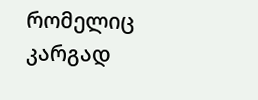რომელიც კარგად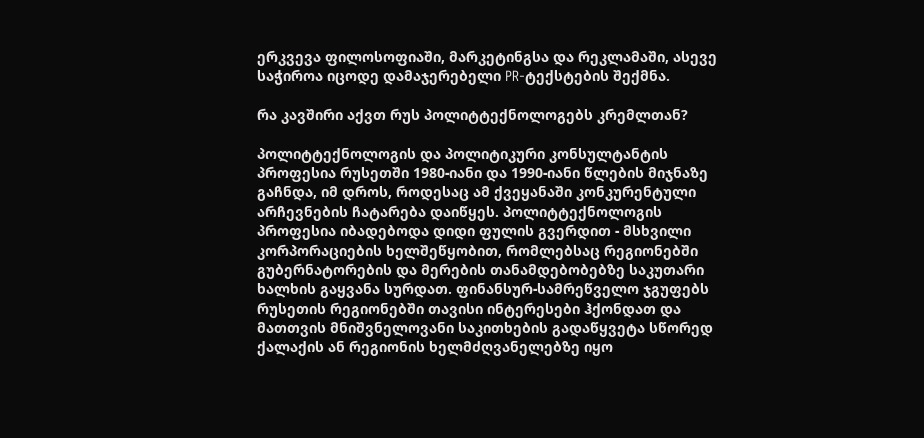ერკვევა ფილოსოფიაში, მარკეტინგსა და რეკლამაში, ასევე საჭიროა იცოდე დამაჯერებელი PR-ტექსტების შექმნა.

რა კავშირი აქვთ რუს პოლიტტექნოლოგებს კრემლთან?

პოლიტტექნოლოგის და პოლიტიკური კონსულტანტის პროფესია რუსეთში 1980-იანი და 1990-იანი წლების მიჯნაზე გაჩნდა, იმ დროს, როდესაც ამ ქვეყანაში კონკურენტული არჩევნების ჩატარება დაიწყეს. პოლიტტექნოლოგის პროფესია იბადებოდა დიდი ფულის გვერდით - მსხვილი კორპორაციების ხელშეწყობით, რომლებსაც რეგიონებში გუბერნატორების და მერების თანამდებობებზე საკუთარი ხალხის გაყვანა სურდათ. ფინანსურ-სამრეწველო ჯგუფებს რუსეთის რეგიონებში თავისი ინტერესები ჰქონდათ და მათთვის მნიშვნელოვანი საკითხების გადაწყვეტა სწორედ ქალაქის ან რეგიონის ხელმძღვანელებზე იყო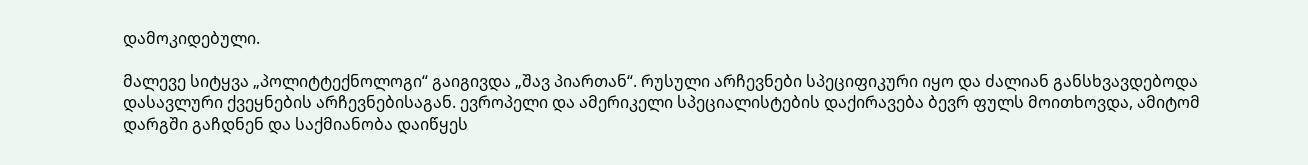დამოკიდებული.

მალევე სიტყვა „პოლიტტექნოლოგი“ გაიგივდა „შავ პიართან“. რუსული არჩევნები სპეციფიკური იყო და ძალიან განსხვავდებოდა დასავლური ქვეყნების არჩევნებისაგან. ევროპელი და ამერიკელი სპეციალისტების დაქირავება ბევრ ფულს მოითხოვდა, ამიტომ დარგში გაჩდნენ და საქმიანობა დაიწყეს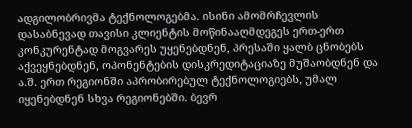ადგილობრივმა ტექნოლოგებმა. ისინი ამომრჩევლის დასაბნევად თავისი კლიენტის მოწინააღმდეგეს ერთ-ერთ კონკურენტად მოგვარეს უყენებდნენ, პრესაში ყალბ ცნობებს აქვეყნებდნენ, ოპონენტების დისკრედიტაციაზე მუშაობდნენ და ა.შ. ერთ რეგიონში აპრობირებულ ტექნოლოგიებს, უმალ იყენებდნენ სხვა რეგიონებში. ბევრ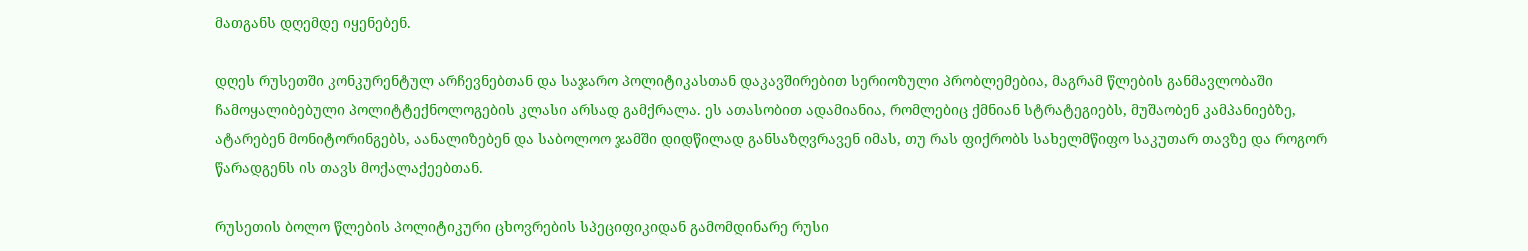მათგანს დღემდე იყენებენ.

დღეს რუსეთში კონკურენტულ არჩევნებთან და საჯარო პოლიტიკასთან დაკავშირებით სერიოზული პრობლემებია, მაგრამ წლების განმავლობაში ჩამოყალიბებული პოლიტტექნოლოგების კლასი არსად გამქრალა. ეს ათასობით ადამიანია, რომლებიც ქმნიან სტრატეგიებს, მუშაობენ კამპანიებზე, ატარებენ მონიტორინგებს, აანალიზებენ და საბოლოო ჯამში დიდწილად განსაზღვრავენ იმას, თუ რას ფიქრობს სახელმწიფო საკუთარ თავზე და როგორ წარადგენს ის თავს მოქალაქეებთან.

რუსეთის ბოლო წლების პოლიტიკური ცხოვრების სპეციფიკიდან გამომდინარე რუსი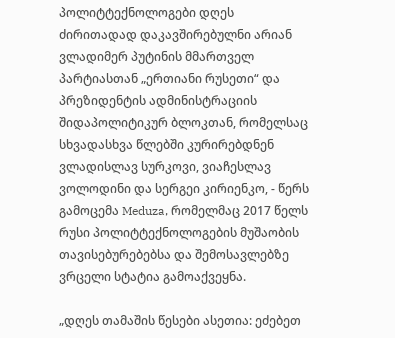პოლიტტექნოლოგები დღეს ძირითადად დაკავშირებულნი არიან ვლადიმერ პუტინის მმართველ პარტიასთან „ერთიანი რუსეთი“ და პრეზიდენტის ადმინისტრაციის შიდაპოლიტიკურ ბლოკთან, რომელსაც სხვადასხვა წლებში კურირებდნენ ვლადისლავ სურკოვი, ვიაჩესლავ ვოლოდინი და სერგეი კირიენკო, - წერს გამოცემა Meduza, რომელმაც 2017 წელს რუსი პოლიტტექნოლოგების მუშაობის თავისებურებებსა და შემოსავლებზე ვრცელი სტატია გამოაქვეყნა.

„დღეს თამაშის წესები ასეთია: ეძებეთ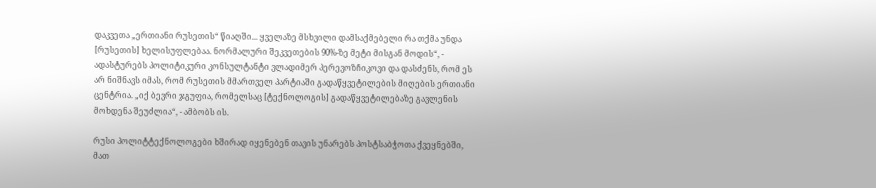დაკვეთა „ერთიანი რუსეთის“ წიაღში... ყველაზე მსხვილი დამსაქმებელი რა თქმა უნდა [რუსეთის] ხელისუფლებაა. ნორმალური შეკვეთების 90%-ზე მეტი მისგან მოდის“, - ადასტურებს პოლიტიკური კონსულტანტი ვლადიმერ პერევოზჩიკოვი და დასძენს, რომ ეს არ ნიშნავს იმას, რომ რუსეთის მმართველ პარტიაში გადაწყვეტილების მიღების ერთიანი ცენტრია. „იქ ბევრი ჯგუფია, რომელსაც [ტექნოლოგის] გადაწყვეტილებაზე გავლენის მოხდენა შეუძლია“, - ამბობს ის.

რუსი პოლიტტექნოლოგები ხშირად იყენებენ თავის უნარებს პოსტსაბჭოთა ქვეყნებში, მათ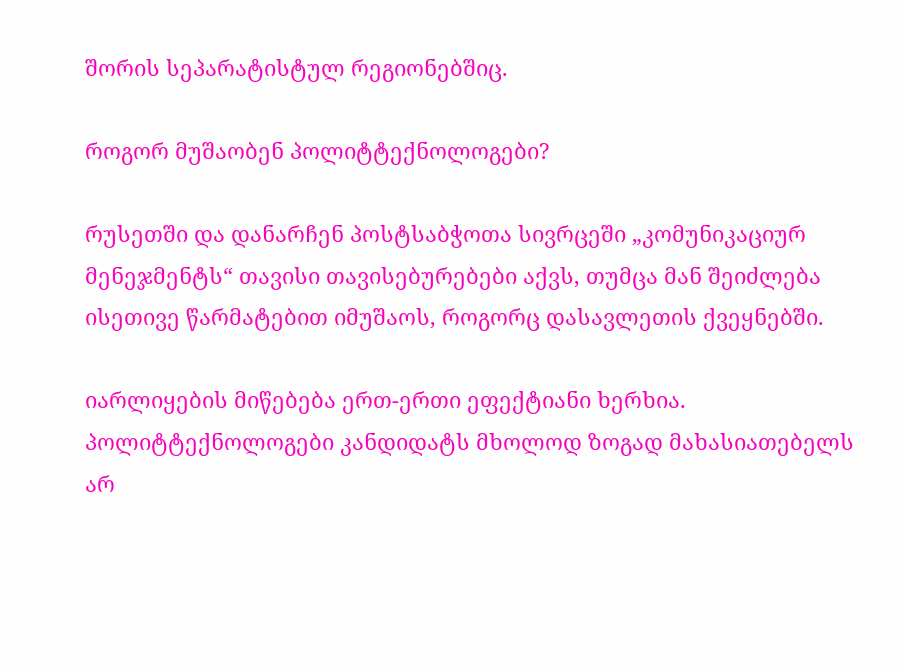შორის სეპარატისტულ რეგიონებშიც.

როგორ მუშაობენ პოლიტტექნოლოგები?

რუსეთში და დანარჩენ პოსტსაბჭოთა სივრცეში „კომუნიკაციურ მენეჯმენტს“ თავისი თავისებურებები აქვს, თუმცა მან შეიძლება ისეთივე წარმატებით იმუშაოს, როგორც დასავლეთის ქვეყნებში.

იარლიყების მიწებება ერთ-ერთი ეფექტიანი ხერხია. პოლიტტექნოლოგები კანდიდატს მხოლოდ ზოგად მახასიათებელს არ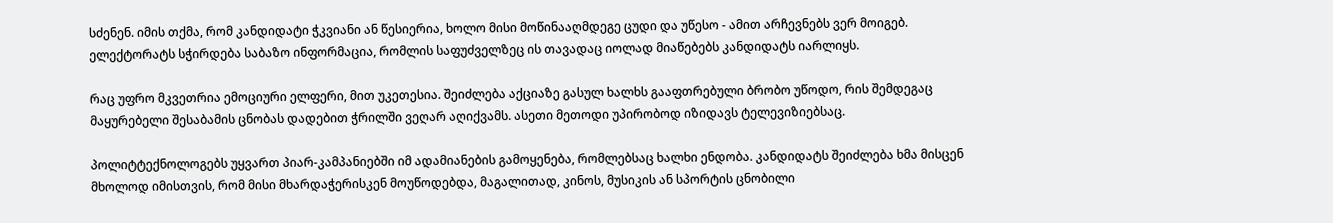სძენენ. იმის თქმა, რომ კანდიდატი ჭკვიანი ან წესიერია, ხოლო მისი მოწინააღმდეგე ცუდი და უწესო - ამით არჩევნებს ვერ მოიგებ. ელექტორატს სჭირდება საბაზო ინფორმაცია, რომლის საფუძველზეც ის თავადაც იოლად მიაწებებს კანდიდატს იარლიყს.

რაც უფრო მკვეთრია ემოციური ელფერი, მით უკეთესია. შეიძლება აქციაზე გასულ ხალხს გააფთრებული ბრობო უწოდო, რის შემდეგაც მაყურებელი შესაბამის ცნობას დადებით ჭრილში ვეღარ აღიქვამს. ასეთი მეთოდი უპირობოდ იზიდავს ტელევიზიებსაც.

პოლიტტექნოლოგებს უყვართ პიარ-კამპანიებში იმ ადამიანების გამოყენება, რომლებსაც ხალხი ენდობა. კანდიდატს შეიძლება ხმა მისცენ მხოლოდ იმისთვის, რომ მისი მხარდაჭერისკენ მოუწოდებდა, მაგალითად, კინოს, მუსიკის ან სპორტის ცნობილი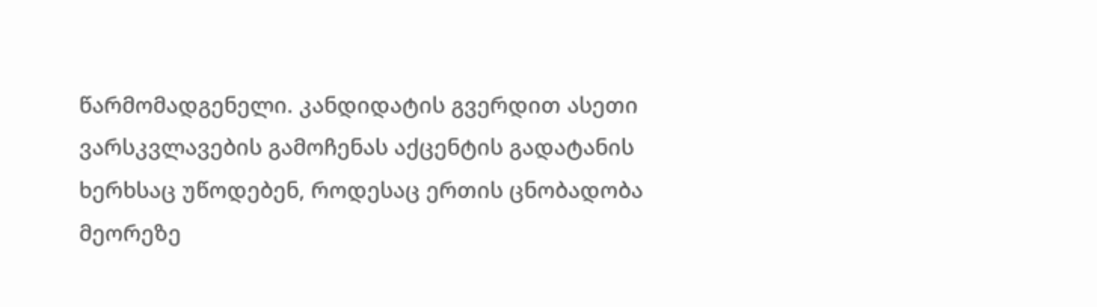წარმომადგენელი. კანდიდატის გვერდით ასეთი ვარსკვლავების გამოჩენას აქცენტის გადატანის ხერხსაც უწოდებენ, როდესაც ერთის ცნობადობა მეორეზე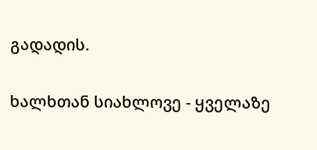გადადის.

ხალხთან სიახლოვე - ყველაზე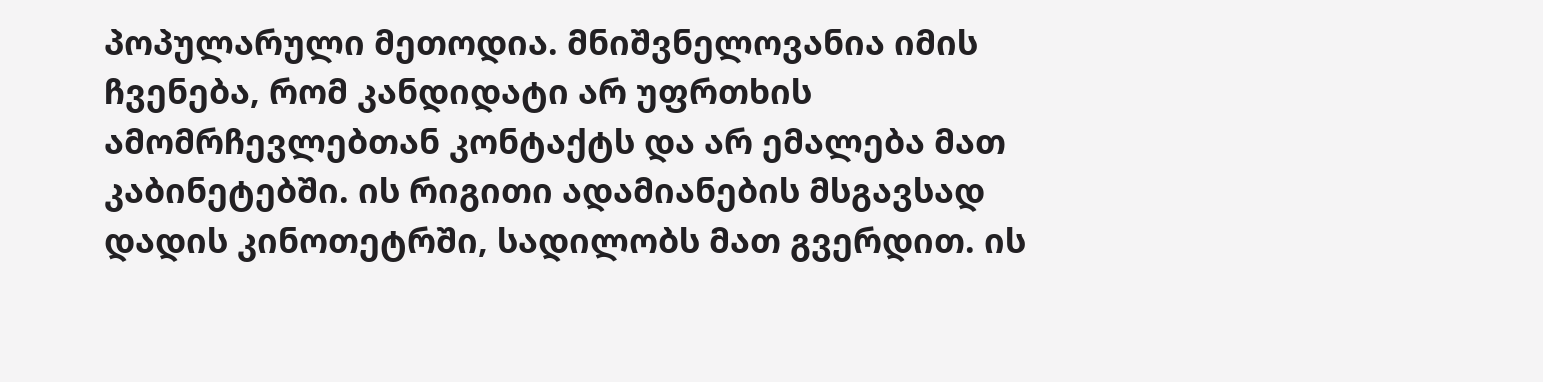პოპულარული მეთოდია. მნიშვნელოვანია იმის ჩვენება, რომ კანდიდატი არ უფრთხის ამომრჩევლებთან კონტაქტს და არ ემალება მათ კაბინეტებში. ის რიგითი ადამიანების მსგავსად დადის კინოთეტრში, სადილობს მათ გვერდით. ის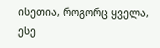ისეთია, როგორც ყველა, ესე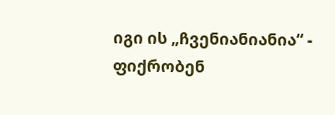იგი ის „ჩვენიანიანია“ - ფიქრობენ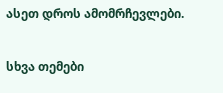ასეთ დროს ამომრჩევლები.

სხვა თემები